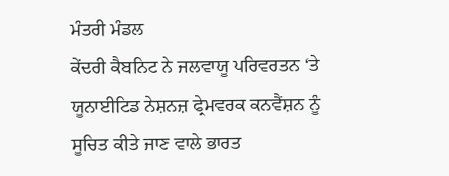ਮੰਤਰੀ ਮੰਡਲ
ਕੇਂਦਰੀ ਕੈਬਨਿਟ ਨੇ ਜਲਵਾਯੂ ਪਰਿਵਰਤਨ ‘ਤੇ ਯੂਨਾਈਟਿਡ ਨੇਸ਼ਨਜ਼ ਫ੍ਰੇਮਵਰਕ ਕਨਵੈਂਸ਼ਨ ਨੂੰ ਸੂਚਿਤ ਕੀਤੇ ਜਾਣ ਵਾਲੇ ਭਾਰਤ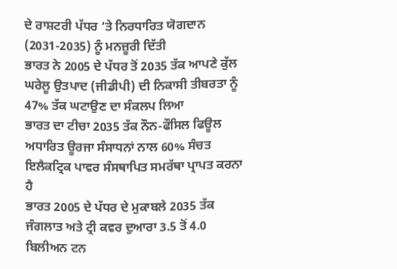ਦੇ ਰਾਸ਼ਟਰੀ ਪੱਧਰ ‘ਤੇ ਨਿਰਧਾਰਿਤ ਯੋਗਦਾਨ (2031-2035) ਨੂੰ ਮਨਜ਼ੂਰੀ ਦਿੱਤੀ
ਭਾਰਤ ਨੇ 2005 ਦੇ ਪੱਧਰ ਤੋਂ 2035 ਤੱਕ ਆਪਣੇ ਕੁੱਲ ਘਰੇਲੂ ਉਤਪਾਦ (ਜੀਡੀਪੀ) ਦੀ ਨਿਕਾਸੀ ਤੀਬਰਤਾ ਨੂੰ 47% ਤੱਕ ਘਟਾਉਣ ਦਾ ਸੰਕਲਪ ਲਿਆ
ਭਾਰਤ ਦਾ ਟੀਚਾ 2035 ਤੱਕ ਨੌਨ-ਫੌਸਿਲ ਫਿਊਲ ਅਧਾਰਿਤ ਊਰਜਾ ਸੰਸਾਧਨਾਂ ਨਾਲ 60% ਸੰਚਤ ਇਲੈਕਟ੍ਰਿਕ ਪਾਵਰ ਸੰਸਥਾਪਿਤ ਸਮਰੱਥਾ ਪ੍ਰਾਪਤ ਕਰਨਾ ਹੈ
ਭਾਰਤ 2005 ਦੇ ਪੱਧਰ ਦੇ ਮੁਕਾਬਲੇ 2035 ਤੱਕ ਜੰਗਲਾਤ ਅਤੇ ਟ੍ਰੀ ਕਵਰ ਦੁਆਰਾ 3.5 ਤੋਂ 4.0 ਬਿਲੀਅਨ ਟਨ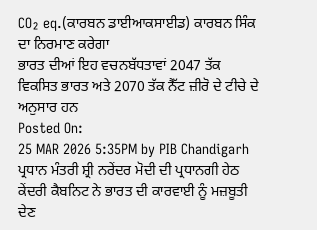CO₂ eq.(ਕਾਰਬਨ ਡਾਈਆਕਸਾਈਡ) ਕਾਰਬਨ ਸਿੰਕ ਦਾ ਨਿਰਮਾਣ ਕਰੇਗਾ
ਭਾਰਤ ਦੀਆਂ ਇਹ ਵਚਨਬੱਧਤਾਵਾਂ 2047 ਤੱਕ ਵਿਕਸਿਤ ਭਾਰਤ ਅਤੇ 2070 ਤੱਕ ਨੈੱਟ ਜ਼ੀਰੋ ਦੇ ਟੀਚੇ ਦੇ ਅਨੁਸਾਰ ਹਨ
Posted On:
25 MAR 2026 5:35PM by PIB Chandigarh
ਪ੍ਰਧਾਨ ਮੰਤਰੀ ਸ਼੍ਰੀ ਨਰੇਂਦਰ ਮੋਦੀ ਦੀ ਪ੍ਰਧਾਨਗੀ ਹੇਠ ਕੇਂਦਰੀ ਕੈਬਨਿਟ ਨੇ ਭਾਰਤ ਦੀ ਕਾਰਵਾਈ ਨੂੰ ਮਜ਼ਬੂਤੀ ਦੇਣ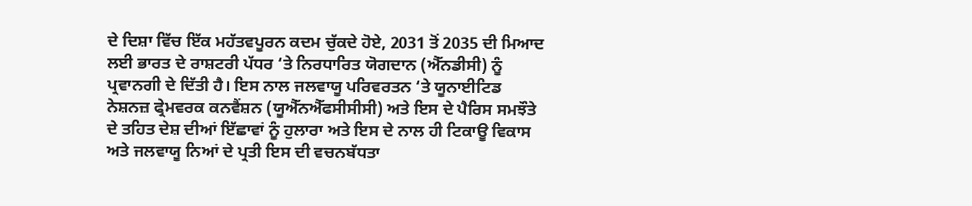ਦੇ ਦਿਸ਼ਾ ਵਿੱਚ ਇੱਕ ਮਹੱਤਵਪੂਰਨ ਕਦਮ ਚੁੱਕਦੇ ਹੋਏ, 2031 ਤੋਂ 2035 ਦੀ ਮਿਆਦ ਲਈ ਭਾਰਤ ਦੇ ਰਾਸ਼ਟਰੀ ਪੱਧਰ ‘ਤੇ ਨਿਰਧਾਰਿਤ ਯੋਗਦਾਨ (ਐੱਨਡੀਸੀ) ਨੂੰ ਪ੍ਰਵਾਨਗੀ ਦੇ ਦਿੱਤੀ ਹੈ। ਇਸ ਨਾਲ ਜਲਵਾਯੂ ਪਰਿਵਰਤਨ ‘ਤੇ ਯੂਨਾਈਟਿਡ ਨੇਸ਼ਨਜ਼ ਫ੍ਰੇਮਵਰਕ ਕਨਵੈਂਸ਼ਨ (ਯੂਐੱਨਐੱਫਸੀਸੀਸੀ) ਅਤੇ ਇਸ ਦੇ ਪੈਰਿਸ ਸਮਝੌਤੇ ਦੇ ਤਹਿਤ ਦੇਸ਼ ਦੀਆਂ ਇੱਛਾਵਾਂ ਨੂੰ ਹੁਲਾਰਾ ਅਤੇ ਇਸ ਦੇ ਨਾਲ ਹੀ ਟਿਕਾਊ ਵਿਕਾਸ ਅਤੇ ਜਲਵਾਯੂ ਨਿਆਂ ਦੇ ਪ੍ਰਤੀ ਇਸ ਦੀ ਵਚਨਬੱਧਤਾ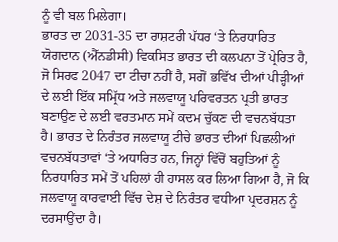ਨੂੰ ਵੀ ਬਲ ਮਿਲੇਗਾ।
ਭਾਰਤ ਦਾ 2031-35 ਦਾ ਰਾਸ਼ਟਰੀ ਪੱਧਰ ‘ਤੇ ਨਿਰਧਾਰਿਤ ਯੋਗਦਾਨ (ਐੱਨਡੀਸੀ) ਵਿਕਸਿਤ ਭਾਰਤ ਦੀ ਕਲਪਨਾ ਤੋਂ ਪ੍ਰੇਰਿਤ ਹੈ, ਜੋ ਸਿਰਫ 2047 ਦਾ ਟੀਚਾ ਨਹੀਂ ਹੈ, ਸਗੋਂ ਭਵਿੱਖ ਦੀਆਂ ਪੀੜ੍ਹੀਆਂ ਦੇ ਲਈ ਇੱਕ ਸਮ੍ਰਿੱਧ ਅਤੇ ਜਲਵਾਯੂ ਪਰਿਵਰਤਨ ਪ੍ਰਤੀ ਭਾਰਤ ਬਣਾਉਣ ਦੇ ਲਈ ਵਰਤਮਾਨ ਸਮੇਂ ਕਦਮ ਚੁੱਕਣ ਦੀ ਵਚਨਬੱਧਤਾ ਹੈ। ਭਾਰਤ ਦੇ ਨਿਰੰਤਰ ਜਲਵਾਯੂ ਟੀਚੇ ਭਾਰਤ ਦੀਆਂ ਪਿਛਲੀਆਂ ਵਚਨਬੱਧਤਾਵਾਂ ‘ਤੇ ਅਧਾਰਿਤ ਹਨ, ਜਿਨ੍ਹਾਂ ਵਿੱਚੋਂ ਬਹੁਤਿਆਂ ਨੂੰ ਨਿਰਧਾਰਿਤ ਸਮੇਂ ਤੋਂ ਪਹਿਲਾਂ ਹੀ ਹਾਸਲ ਕਰ ਲਿਆ ਗਿਆ ਹੈ, ਜੋ ਕਿ ਜਲਵਾਯੂ ਕਾਰਵਾਈ ਵਿੱਚ ਦੇਸ਼ ਦੇ ਨਿਰੰਤਰ ਵਧੀਆ ਪ੍ਰਦਰਸ਼ਨ ਨੂੰ ਦਰਸਾਉਂਦਾ ਹੈ।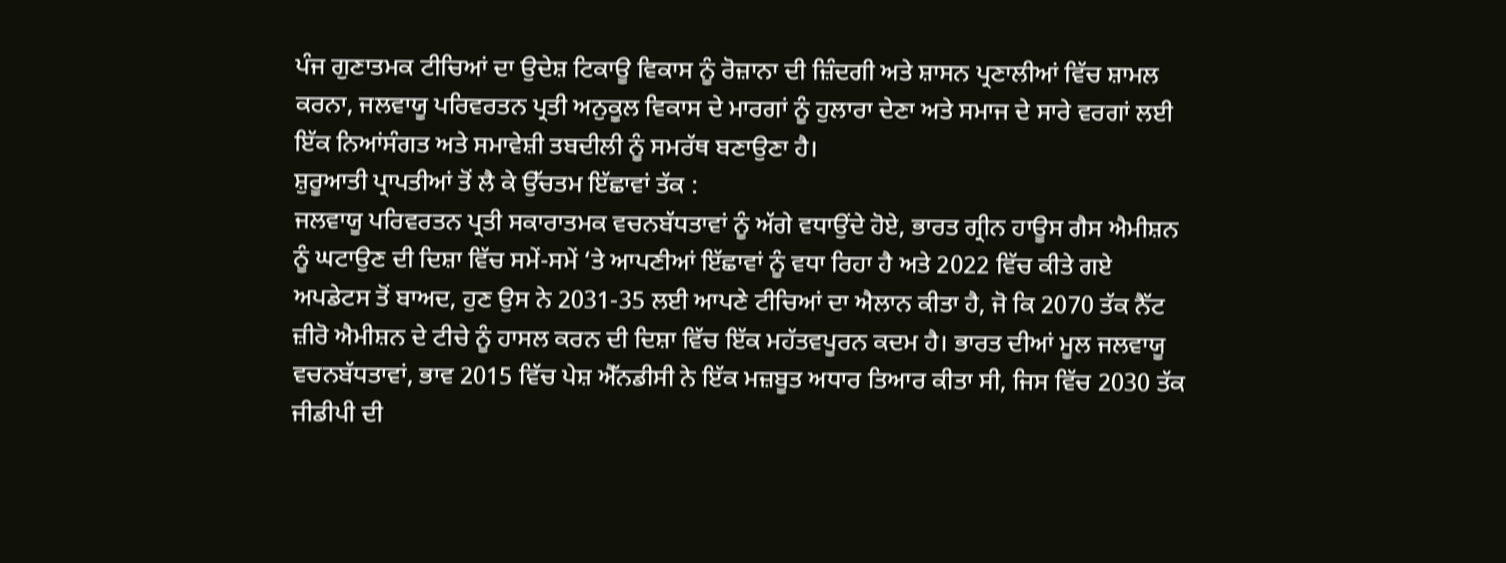ਪੰਜ ਗੁਣਾਤਮਕ ਟੀਚਿਆਂ ਦਾ ਉਦੇਸ਼ ਟਿਕਾਊ ਵਿਕਾਸ ਨੂੰ ਰੋਜ਼ਾਨਾ ਦੀ ਜ਼ਿੰਦਗੀ ਅਤੇ ਸ਼ਾਸਨ ਪ੍ਰਣਾਲੀਆਂ ਵਿੱਚ ਸ਼ਾਮਲ ਕਰਨਾ, ਜਲਵਾਯੂ ਪਰਿਵਰਤਨ ਪ੍ਰਤੀ ਅਨੁਕੂਲ ਵਿਕਾਸ ਦੇ ਮਾਰਗਾਂ ਨੂੰ ਹੁਲਾਰਾ ਦੇਣਾ ਅਤੇ ਸਮਾਜ ਦੇ ਸਾਰੇ ਵਰਗਾਂ ਲਈ ਇੱਕ ਨਿਆਂਸੰਗਤ ਅਤੇ ਸਮਾਵੇਸ਼ੀ ਤਬਦੀਲੀ ਨੂੰ ਸਮਰੱਥ ਬਣਾਉਣਾ ਹੈ।
ਸ਼ੁਰੂਆਤੀ ਪ੍ਰਾਪਤੀਆਂ ਤੋਂ ਲੈ ਕੇ ਉੱਚਤਮ ਇੱਛਾਵਾਂ ਤੱਕ :
ਜਲਵਾਯੂ ਪਰਿਵਰਤਨ ਪ੍ਰਤੀ ਸਕਾਰਾਤਮਕ ਵਚਨਬੱਧਤਾਵਾਂ ਨੂੰ ਅੱਗੇ ਵਧਾਉਂਦੇ ਹੋਏ, ਭਾਰਤ ਗ੍ਰੀਨ ਹਾਊਸ ਗੈਸ ਐਮੀਸ਼ਨ ਨੂੰ ਘਟਾਉਣ ਦੀ ਦਿਸ਼ਾ ਵਿੱਚ ਸਮੇਂ-ਸਮੇਂ ‘ਤੇ ਆਪਣੀਆਂ ਇੱਛਾਵਾਂ ਨੂੰ ਵਧਾ ਰਿਹਾ ਹੈ ਅਤੇ 2022 ਵਿੱਚ ਕੀਤੇ ਗਏ ਅਪਡੇਟਸ ਤੋਂ ਬਾਅਦ, ਹੁਣ ਉਸ ਨੇ 2031-35 ਲਈ ਆਪਣੇ ਟੀਚਿਆਂ ਦਾ ਐਲਾਨ ਕੀਤਾ ਹੈ, ਜੋ ਕਿ 2070 ਤੱਕ ਨੈੱਟ ਜ਼ੀਰੋ ਐਮੀਸ਼ਨ ਦੇ ਟੀਚੇ ਨੂੰ ਹਾਸਲ ਕਰਨ ਦੀ ਦਿਸ਼ਾ ਵਿੱਚ ਇੱਕ ਮਹੱਤਵਪੂਰਨ ਕਦਮ ਹੈ। ਭਾਰਤ ਦੀਆਂ ਮੂਲ ਜਲਵਾਯੂ ਵਚਨਬੱਧਤਾਵਾਂ, ਭਾਵ 2015 ਵਿੱਚ ਪੇਸ਼ ਐੱਨਡੀਸੀ ਨੇ ਇੱਕ ਮਜ਼ਬੂਤ ਅਧਾਰ ਤਿਆਰ ਕੀਤਾ ਸੀ, ਜਿਸ ਵਿੱਚ 2030 ਤੱਕ ਜੀਡੀਪੀ ਦੀ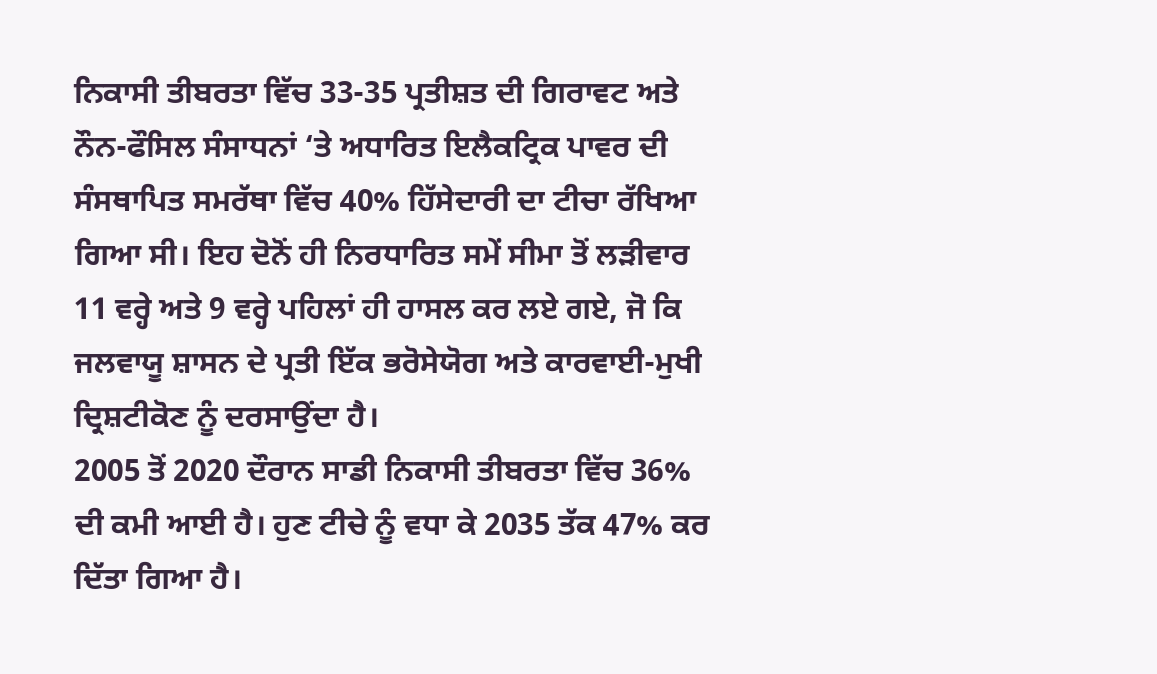ਨਿਕਾਸੀ ਤੀਬਰਤਾ ਵਿੱਚ 33-35 ਪ੍ਰਤੀਸ਼ਤ ਦੀ ਗਿਰਾਵਟ ਅਤੇ ਨੌਨ-ਫੌਸਿਲ ਸੰਸਾਧਨਾਂ ‘ਤੇ ਅਧਾਰਿਤ ਇਲੈਕਟ੍ਰਿਕ ਪਾਵਰ ਦੀ ਸੰਸਥਾਪਿਤ ਸਮਰੱਥਾ ਵਿੱਚ 40% ਹਿੱਸੇਦਾਰੀ ਦਾ ਟੀਚਾ ਰੱਖਿਆ ਗਿਆ ਸੀ। ਇਹ ਦੋਨੋਂ ਹੀ ਨਿਰਧਾਰਿਤ ਸਮੇਂ ਸੀਮਾ ਤੋਂ ਲੜੀਵਾਰ 11 ਵਰ੍ਹੇ ਅਤੇ 9 ਵਰ੍ਹੇ ਪਹਿਲਾਂ ਹੀ ਹਾਸਲ ਕਰ ਲਏ ਗਏ, ਜੋ ਕਿ ਜਲਵਾਯੂ ਸ਼ਾਸਨ ਦੇ ਪ੍ਰਤੀ ਇੱਕ ਭਰੋਸੇਯੋਗ ਅਤੇ ਕਾਰਵਾਈ-ਮੁਖੀ ਦ੍ਰਿਸ਼ਟੀਕੋਣ ਨੂੰ ਦਰਸਾਉਂਦਾ ਹੈ।
2005 ਤੋਂ 2020 ਦੌਰਾਨ ਸਾਡੀ ਨਿਕਾਸੀ ਤੀਬਰਤਾ ਵਿੱਚ 36% ਦੀ ਕਮੀ ਆਈ ਹੈ। ਹੁਣ ਟੀਚੇ ਨੂੰ ਵਧਾ ਕੇ 2035 ਤੱਕ 47% ਕਰ ਦਿੱਤਾ ਗਿਆ ਹੈ।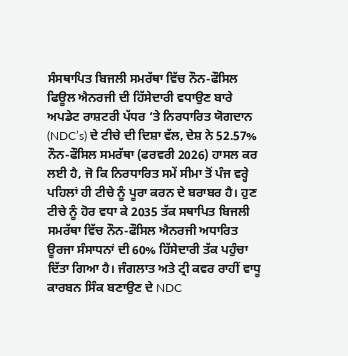ਸੰਸਥਾਪਿਤ ਬਿਜਲੀ ਸਮਰੱਥਾ ਵਿੱਚ ਨੌਨ-ਫੌਸਿਲ ਫਿਊਲ ਐਨਰਜੀ ਦੀ ਹਿੱਸੇਦਾਰੀ ਵਧਾਉਣ ਬਾਰੇ ਅਪਡੇਟ ਰਾਸ਼ਟਰੀ ਪੱਧਰ ‘ਤੇ ਨਿਰਧਾਰਿਤ ਯੋਗਦਾਨ (NDC’s) ਦੇ ਟੀਚੇ ਦੀ ਦਿਸ਼ਾ ਵੱਲ, ਦੇਸ਼ ਨੇ 52.57% ਨੌਨ-ਫੌਸਿਲ ਸਮਰੱਥਾ (ਫਰਵਰੀ 2026) ਹਾਸਲ ਕਰ ਲਈ ਹੈ, ਜੋ ਕਿ ਨਿਰਧਾਰਿਤ ਸਮੇਂ ਸੀਮਾ ਤੋਂ ਪੰਜ ਵਰ੍ਹੇ ਪਹਿਲਾਂ ਹੀ ਟੀਚੇ ਨੂੰ ਪੂਰਾ ਕਰਨ ਦੇ ਬਰਾਬਰ ਹੈ। ਹੁਣ ਟੀਚੇ ਨੂੰ ਹੋਰ ਵਧਾ ਕੇ 2035 ਤੱਕ ਸਥਾਪਿਤ ਬਿਜਲੀ ਸਮਰੱਥਾ ਵਿੱਚ ਨੌਨ-ਫੌਸਿਲ ਐਨਰਜੀ ਅਧਾਰਿਤ ਊਰਜਾ ਸੰਸਾਧਨਾਂ ਦੀ 60% ਹਿੱਸੇਦਾਰੀ ਤੱਕ ਪਹੁੰਚਾ ਦਿੱਤਾ ਗਿਆ ਹੈ। ਜੰਗਲਾਤ ਅਤੇ ਟ੍ਰੀ ਕਵਰ ਰਾਹੀਂ ਵਾਧੂ ਕਾਰਬਨ ਸਿੰਕ ਬਣਾਉਣ ਦੇ NDC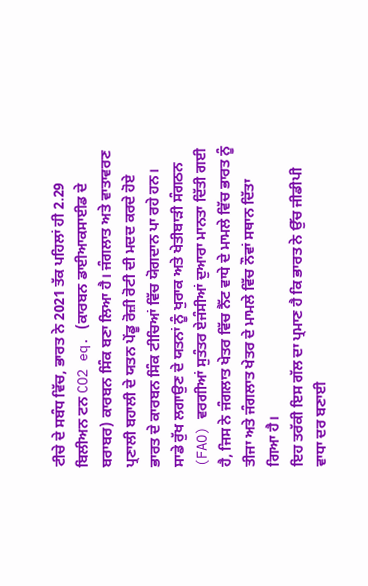ਟੀਚੇ ਦੇ ਸਬੰਧ ਵਿੱਚ, ਭਾਰਤ ਨੇ 2021 ਤੱਕ ਪਹਿਲਾਂ ਹੀ 2.29 ਬਿਲੀਅਨ ਟਨ CO2 eq. (ਕਾਰਬਨ ਡਾਈਆਕਸਾਈਡ ਦੇ ਬਰਾਬਰ) ਕਾਰਬਨ ਸਿੰਕ ਬਣਾ ਲਿਆ ਹੈ। ਜੰਗਲਾਤ ਅਤੇ ਵਾਤਾਵਰਣ ਪ੍ਰਣਾਲੀ ਬਹਾਲੀ ਦੇ ਯਤਨ ਪੇਂਡੂ ਰੋਜ਼ੀ ਰੋਟੀ ਦੀ ਮਦਦ ਕਰਦੇ ਹੋਏ ਭਾਰਤ ਦੇ ਕਾਰਬਨ ਸਿੰਕ ਟੀਚਿਆਂ ਵਿੱਚ ਯੋਗਦਾਨ ਪਾ ਰਹੇ ਹਨ। ਸਾਡੇ ਰੁੱਖ ਲਗਾਉਣ ਦੇ ਯਤਨਾਂ ਨੂੰ ਖੁਰਾਕ ਅਤੇ ਖੇਤੀਬਾੜੀ ਸੰਗਠਨ (FAO) ਵਰਗੀਆਂ ਸੁਤੰਤਰ ਏਜੰਸੀਆਂ ਦੁਆਰਾ ਮਾਨਤਾ ਦਿੱਤੀ ਗਈ ਹੈ, ਜਿਸ ਨੇ ਜੰਗਲਾਤ ਖੇਤਰ ਵਿੱਚ ਨੈੱਟ ਵਾਧੇ ਦੇ ਮਾਮਲੇ ਵਿੱਚ ਭਾਰਤ ਨੂੰ ਤੀਜਾ ਅਤੇ ਜੰਗਲਾਤ ਖੇਤਰ ਦੇ ਮਾਮਲੇ ਵਿੱਚ ਨੌਵਾਂ ਸਥਾਨ ਦਿੱਤਾ ਗਿਆ ਹੈ।
ਇਹ ਤਰੱਕੀ ਇਸ ਗੱਲ ਦਾ ਪ੍ਰਮਾਣ ਹੈ ਕਿ ਭਾਰਤ ਨੇ ਉੱਚ ਜੀਡੀਪੀ ਵਾਧਾ ਦਰ ਬਣਾਈ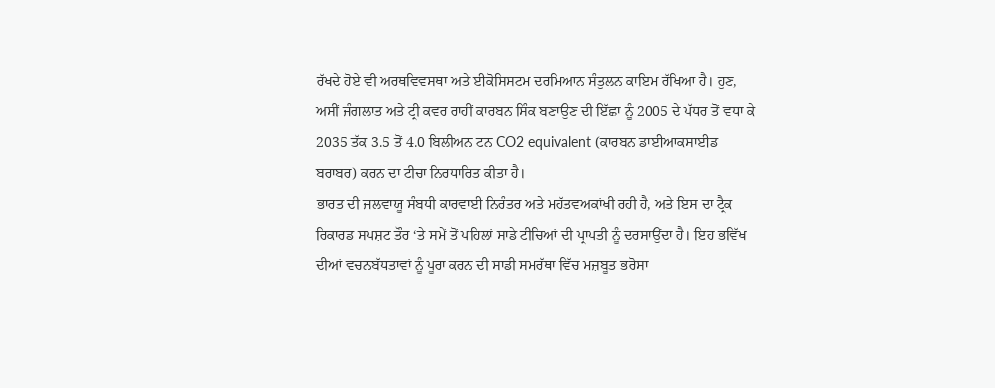ਰੱਖਦੇ ਹੋਏ ਵੀ ਅਰਥਵਿਵਸਥਾ ਅਤੇ ਈਕੋਸਿਸਟਮ ਦਰਮਿਆਨ ਸੰਤੁਲਨ ਕਾਇਮ ਰੱਖਿਆ ਹੈ। ਹੁਣ, ਅਸੀਂ ਜੰਗਲਾਤ ਅਤੇ ਟ੍ਰੀ ਕਵਰ ਰਾਹੀਂ ਕਾਰਬਨ ਸਿੰਕ ਬਣਾਉਣ ਦੀ ਇੱਛਾ ਨੂੰ 2005 ਦੇ ਪੱਧਰ ਤੋਂ ਵਧਾ ਕੇ 2035 ਤੱਕ 3.5 ਤੋਂ 4.0 ਬਿਲੀਅਨ ਟਨ CO2 equivalent (ਕਾਰਬਨ ਡਾਈਆਕਸਾਈਡ ਬਰਾਬਰ) ਕਰਨ ਦਾ ਟੀਚਾ ਨਿਰਧਾਰਿਤ ਕੀਤਾ ਹੈ।
ਭਾਰਤ ਦੀ ਜਲਵਾਯੂ ਸੰਬਧੀ ਕਾਰਵਾਈ ਨਿਰੰਤਰ ਅਤੇ ਮਹੱਤਵਅਕਾਂਖੀ ਰਹੀ ਹੈ, ਅਤੇ ਇਸ ਦਾ ਟ੍ਰੈਕ ਰਿਕਾਰਡ ਸਪਸ਼ਟ ਤੌਰ ‘ਤੇ ਸਮੇਂ ਤੋਂ ਪਹਿਲਾਂ ਸਾਡੇ ਟੀਚਿਆਂ ਦੀ ਪ੍ਰਾਪਤੀ ਨੂੰ ਦਰਸਾਉਂਦਾ ਹੈ। ਇਹ ਭਵਿੱਖ ਦੀਆਂ ਵਚਨਬੱਧਤਾਵਾਂ ਨੂੰ ਪੂਰਾ ਕਰਨ ਦੀ ਸਾਡੀ ਸਮਰੱਥਾ ਵਿੱਚ ਮਜ਼ਬੂਤ ਭਰੋਸਾ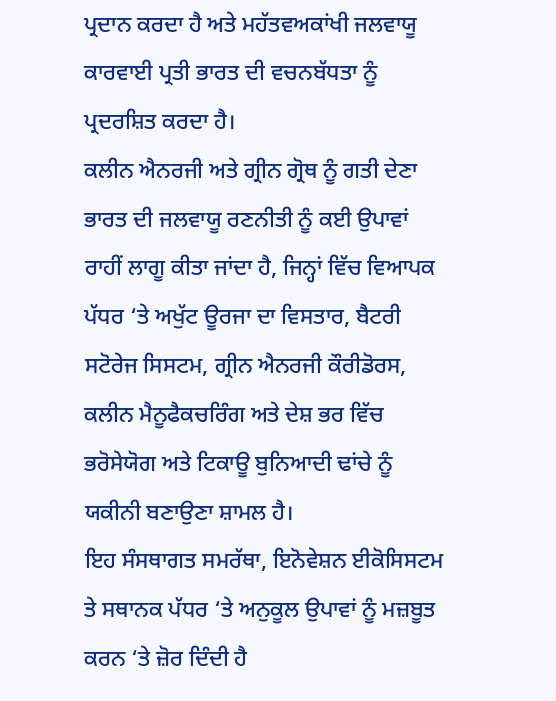ਪ੍ਰਦਾਨ ਕਰਦਾ ਹੈ ਅਤੇ ਮਹੱਤਵਅਕਾਂਖੀ ਜਲਵਾਯੂ ਕਾਰਵਾਈ ਪ੍ਰਤੀ ਭਾਰਤ ਦੀ ਵਚਨਬੱਧਤਾ ਨੂੰ ਪ੍ਰਦਰਸ਼ਿਤ ਕਰਦਾ ਹੈ।
ਕਲੀਨ ਐਨਰਜੀ ਅਤੇ ਗ੍ਰੀਨ ਗ੍ਰੋਥ ਨੂੰ ਗਤੀ ਦੇਣਾ
ਭਾਰਤ ਦੀ ਜਲਵਾਯੂ ਰਣਨੀਤੀ ਨੂੰ ਕਈ ਉਪਾਵਾਂ ਰਾਹੀਂ ਲਾਗੂ ਕੀਤਾ ਜਾਂਦਾ ਹੈ, ਜਿਨ੍ਹਾਂ ਵਿੱਚ ਵਿਆਪਕ ਪੱਧਰ ‘ਤੇ ਅਖੁੱਟ ਊਰਜਾ ਦਾ ਵਿਸਤਾਰ, ਬੈਟਰੀ ਸਟੋਰੇਜ ਸਿਸਟਮ, ਗ੍ਰੀਨ ਐਨਰਜੀ ਕੌਰੀਡੋਰਸ, ਕਲੀਨ ਮੈਨੂਫੈਕਚਰਿੰਗ ਅਤੇ ਦੇਸ਼ ਭਰ ਵਿੱਚ ਭਰੋਸੇਯੋਗ ਅਤੇ ਟਿਕਾਊ ਬੁਨਿਆਦੀ ਢਾਂਚੇ ਨੂੰ ਯਕੀਨੀ ਬਣਾਉਣਾ ਸ਼ਾਮਲ ਹੈ।
ਇਹ ਸੰਸਥਾਗਤ ਸਮਰੱਥਾ, ਇਨੋਵੇਸ਼ਨ ਈਕੋਸਿਸਟਮ ਤੇ ਸਥਾਨਕ ਪੱਧਰ ‘ਤੇ ਅਨੁਕੂਲ ਉਪਾਵਾਂ ਨੂੰ ਮਜ਼ਬੂਤ ਕਰਨ ‘ਤੇ ਜ਼ੋਰ ਦਿੰਦੀ ਹੈ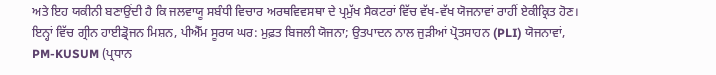ਅਤੇ ਇਹ ਯਕੀਨੀ ਬਣਾਉਂਦੀ ਹੈ ਕਿ ਜਲਵਾਯੂ ਸਬੰਧੀ ਵਿਚਾਰ ਅਰਥਵਿਵਸਥਾ ਦੇ ਪ੍ਰਮੁੱਖ ਸੈਕਟਰਾਂ ਵਿੱਚ ਵੱਖ-ਵੱਖ ਯੋਜਨਾਵਾਂ ਰਾਹੀਂ ਏਕੀਕ੍ਰਿਤ ਹੋਣ। ਇਨ੍ਹਾਂ ਵਿੱਚ ਗ੍ਰੀਨ ਹਾਈਡ੍ਰੋਜਨ ਮਿਸ਼ਨ, ਪੀਐੱਮ ਸੂਰਯ ਘਰ: ਮੁਫ਼ਤ ਬਿਜਲੀ ਯੋਜਨਾ; ਉਤਪਾਦਨ ਨਾਲ ਜੁੜੀਆਂ ਪ੍ਰੋਤਸਾਹਨ (PLI) ਯੋਜਨਾਵਾਂ, PM-KUSUM (ਪ੍ਰਧਾਨ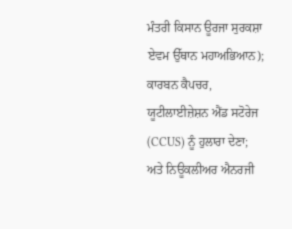ਮੰਤਰੀ ਕਿਸਾਨ ਊਰਜਾ ਸੁਰਕਸ਼ਾ ਏਵਮ ਉੱਥਾਨ ਮਹਾਅਭਿਆਨ); ਕਾਰਬਨ ਕੈਪਚਰ, ਯੂਟੀਲਾਈਜ਼ੇਸ਼ਨ ਐਂਡ ਸਟੋਰੇਜ (CCUS) ਨੂੰ ਹੁਲਾਰਾ ਦੇਣਾ; ਅਤੇ ਨਿਊਕਲੀਅਰ ਐਨਰਜੀ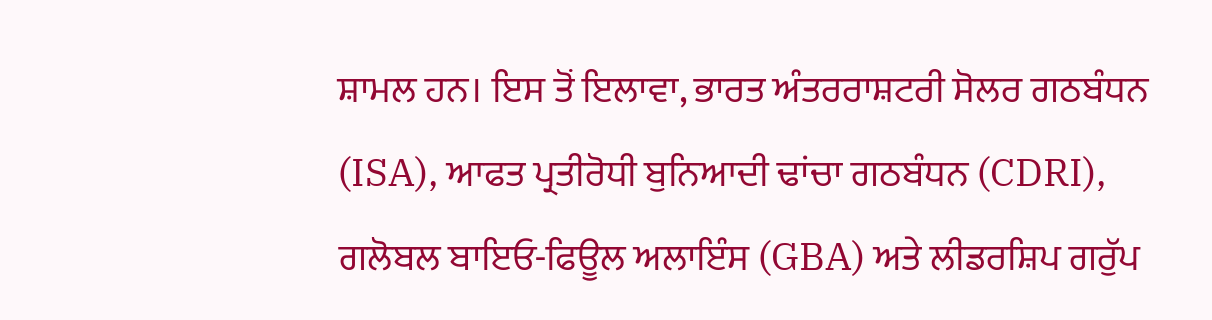ਸ਼ਾਮਲ ਹਨ। ਇਸ ਤੋਂ ਇਲਾਵਾ, ਭਾਰਤ ਅੰਤਰਰਾਸ਼ਟਰੀ ਸੋਲਰ ਗਠਬੰਧਨ (ISA), ਆਫਤ ਪ੍ਰਤੀਰੋਧੀ ਬੁਨਿਆਦੀ ਢਾਂਚਾ ਗਠਬੰਧਨ (CDRI), ਗਲੋਬਲ ਬਾਇਓ-ਫਿਊਲ ਅਲਾਇੰਸ (GBA) ਅਤੇ ਲੀਡਰਸ਼ਿਪ ਗਰੁੱਪ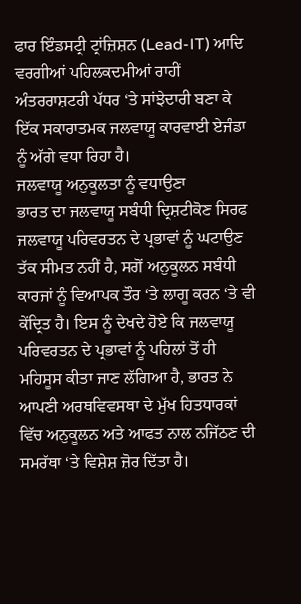ਫਾਰ ਇੰਡਸਟ੍ਰੀ ਟ੍ਰਾਂਜ਼ਿਸ਼ਨ (Lead-IT) ਆਦਿ ਵਰਗੀਆਂ ਪਹਿਲਕਦਮੀਆਂ ਰਾਹੀਂ ਅੰਤਰਰਾਸ਼ਟਰੀ ਪੱਧਰ ‘ਤੇ ਸਾਂਝੇਦਾਰੀ ਬਣਾ ਕੇ ਇੱਕ ਸਕਾਰਾਤਮਕ ਜਲਵਾਯੂ ਕਾਰਵਾਈ ਏਜੰਡਾ ਨੂੰ ਅੱਗੇ ਵਧਾ ਰਿਹਾ ਹੈ।
ਜਲਵਾਯੂ ਅਨੁਕੂਲਤਾ ਨੂੰ ਵਧਾਉਣਾ
ਭਾਰਤ ਦਾ ਜਲਵਾਯੂ ਸਬੰਧੀ ਦ੍ਰਿਸ਼ਟੀਕੋਣ ਸਿਰਫ ਜਲਵਾਯੂ ਪਰਿਵਰਤਨ ਦੇ ਪ੍ਰਭਾਵਾਂ ਨੂੰ ਘਟਾਉਣ ਤੱਕ ਸੀਮਤ ਨਹੀਂ ਹੈ, ਸਗੋਂ ਅਨੁਕੂਲਨ ਸਬੰਧੀ ਕਾਰਜਾਂ ਨੂੰ ਵਿਆਪਕ ਤੌਰ ‘ਤੇ ਲਾਗੂ ਕਰਨ ‘ਤੇ ਵੀ ਕੇਂਦ੍ਰਿਤ ਹੈ। ਇਸ ਨੂੰ ਦੇਖਦੇ ਹੋਏ ਕਿ ਜਲਵਾਯੂ ਪਰਿਵਰਤਨ ਦੇ ਪ੍ਰਭਾਵਾਂ ਨੂੰ ਪਹਿਲਾਂ ਤੋਂ ਹੀ ਮਹਿਸੂਸ ਕੀਤਾ ਜਾਣ ਲੱਗਿਆ ਹੈ, ਭਾਰਤ ਨੇ ਆਪਣੀ ਅਰਥਵਿਵਸਥਾ ਦੇ ਮੁੱਖ ਹਿਤਧਾਰਕਾਂ ਵਿੱਚ ਅਨੁਕੂਲਨ ਅਤੇ ਆਫਤ ਨਾਲ ਨਜਿੱਠਣ ਦੀ ਸਮਰੱਥਾ ‘ਤੇ ਵਿਸ਼ੇਸ਼ ਜ਼ੋਰ ਦਿੱਤਾ ਹੈ।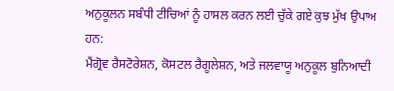ਅਨੁਕੂਲਨ ਸਬੰਧੀ ਟੀਚਿਆਂ ਨੂੰ ਹਾਸਲ ਕਰਨ ਲਈ ਚੁੱਕੇ ਗਏ ਕੁਝ ਮੁੱਖ ਉਪਾਅ ਹਨ:
ਮੈਂਗ੍ਰੋਵ ਰੈਸਟੋਰੇਸ਼ਨ, ਕੋਸਟਲ ਰੈਗੂਲੇਸ਼ਨ, ਅਤੇ ਜਲਵਾਯੂ ਅਨੁਕੂਲ ਬੁਨਿਆਦੀ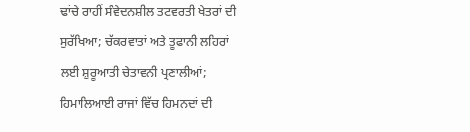ਢਾਂਚੇ ਰਾਹੀਂ ਸੰਵੇਦਨਸ਼ੀਲ ਤਟਵਰਤੀ ਖੇਤਰਾਂ ਦੀ ਸੁਰੱਖਿਆ; ਚੱਕਰਵਾਤਾਂ ਅਤੇ ਤੂਫਾਨੀ ਲਹਿਰਾਂ ਲਈ ਸ਼ੁਰੂਆਤੀ ਚੇਤਾਵਨੀ ਪ੍ਰਣਾਲੀਆਂ; ਹਿਮਾਲਿਆਈ ਰਾਜਾਂ ਵਿੱਚ ਹਿਮਨਦਾਂ ਦੀ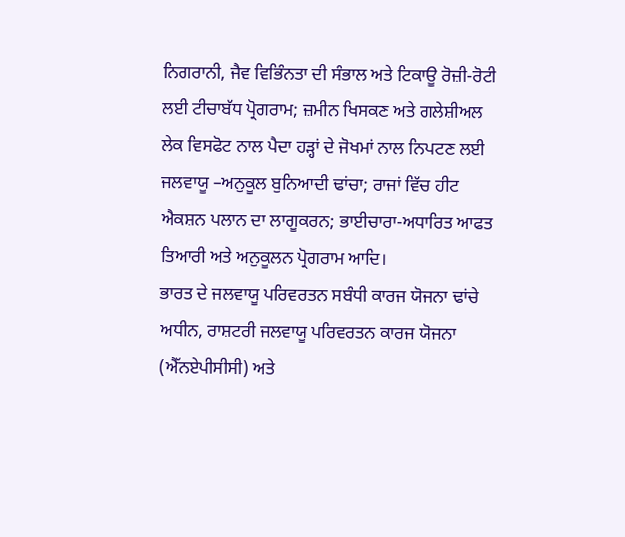ਨਿਗਰਾਨੀ, ਜੈਵ ਵਿਭਿੰਨਤਾ ਦੀ ਸੰਭਾਲ ਅਤੇ ਟਿਕਾਊ ਰੋਜ਼ੀ-ਰੋਟੀ ਲਈ ਟੀਚਾਬੱਧ ਪ੍ਰੋਗਰਾਮ; ਜ਼ਮੀਨ ਖਿਸਕਣ ਅਤੇ ਗਲੇਸ਼ੀਅਲ ਲੇਕ ਵਿਸਫੋਟ ਨਾਲ ਪੈਦਾ ਹੜ੍ਹਾਂ ਦੇ ਜੋਖਮਾਂ ਨਾਲ ਨਿਪਟਣ ਲਈ ਜਲਵਾਯੂ –ਅਨੁਕੂਲ ਬੁਨਿਆਦੀ ਢਾਂਚਾ; ਰਾਜਾਂ ਵਿੱਚ ਹੀਟ ਐਕਸ਼ਨ ਪਲਾਨ ਦਾ ਲਾਗੂਕਰਨ; ਭਾਈਚਾਰਾ-ਅਧਾਰਿਤ ਆਫਤ ਤਿਆਰੀ ਅਤੇ ਅਨੁਕੂਲਨ ਪ੍ਰੋਗਰਾਮ ਆਦਿ।
ਭਾਰਤ ਦੇ ਜਲਵਾਯੂ ਪਰਿਵਰਤਨ ਸਬੰਧੀ ਕਾਰਜ ਯੋਜਨਾ ਢਾਂਚੇ ਅਧੀਨ, ਰਾਸ਼ਟਰੀ ਜਲਵਾਯੂ ਪਰਿਵਰਤਨ ਕਾਰਜ ਯੋਜਨਾ (ਐੱਨਏਪੀਸੀਸੀ) ਅਤੇ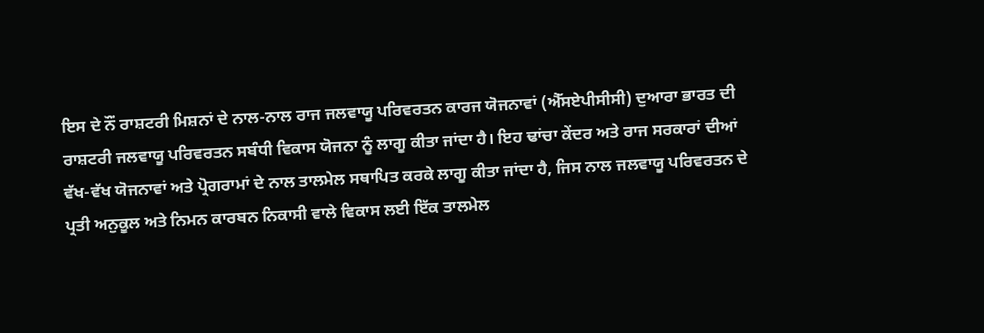ਇਸ ਦੇ ਨੌਂ ਰਾਸ਼ਟਰੀ ਮਿਸ਼ਨਾਂ ਦੇ ਨਾਲ-ਨਾਲ ਰਾਜ ਜਲਵਾਯੂ ਪਰਿਵਰਤਨ ਕਾਰਜ ਯੋਜਨਾਵਾਂ (ਐੱਸਏਪੀਸੀਸੀ) ਦੁਆਰਾ ਭਾਰਤ ਦੀ ਰਾਸ਼ਟਰੀ ਜਲਵਾਯੂ ਪਰਿਵਰਤਨ ਸਬੰਧੀ ਵਿਕਾਸ ਯੋਜਨਾ ਨੂੰ ਲਾਗੂ ਕੀਤਾ ਜਾਂਦਾ ਹੈ। ਇਹ ਢਾਂਚਾ ਕੇਂਦਰ ਅਤੇ ਰਾਜ ਸਰਕਾਰਾਂ ਦੀਆਂ ਵੱਖ-ਵੱਖ ਯੋਜਨਾਵਾਂ ਅਤੇ ਪ੍ਰੋਗਰਾਮਾਂ ਦੇ ਨਾਲ ਤਾਲਮੇਲ ਸਥਾਪਿਤ ਕਰਕੇ ਲਾਗੂ ਕੀਤਾ ਜਾਂਦਾ ਹੈ, ਜਿਸ ਨਾਲ ਜਲਵਾਯੂ ਪਰਿਵਰਤਨ ਦੇ ਪ੍ਰਤੀ ਅਨੁਕੂਲ ਅਤੇ ਨਿਮਨ ਕਾਰਬਨ ਨਿਕਾਸੀ ਵਾਲੇ ਵਿਕਾਸ ਲਈ ਇੱਕ ਤਾਲਮੇਲ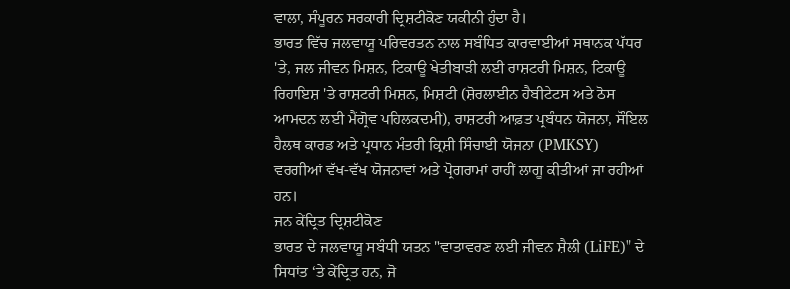ਵਾਲਾ, ਸੰਪੂਰਨ ਸਰਕਾਰੀ ਦ੍ਰਿਸ਼ਟੀਕੋਣ ਯਕੀਨੀ ਹੁੰਦਾ ਹੈ।
ਭਾਰਤ ਵਿੱਚ ਜਲਵਾਯੂ ਪਰਿਵਰਤਨ ਨਾਲ ਸਬੰਧਿਤ ਕਾਰਵਾਈਆਂ ਸਥਾਨਕ ਪੱਧਰ 'ਤੇ, ਜਲ ਜੀਵਨ ਮਿਸ਼ਨ, ਟਿਕਾਊ ਖੇਤੀਬਾੜੀ ਲਈ ਰਾਸ਼ਟਰੀ ਮਿਸ਼ਨ, ਟਿਕਾਊ ਰਿਹਾਇਸ਼ 'ਤੇ ਰਾਸ਼ਟਰੀ ਮਿਸ਼ਨ, ਮਿਸ਼ਟੀ (ਸ਼ੋਰਲਾਈਨ ਹੈਬੀਟੇਟਸ ਅਤੇ ਠੋਸ ਆਮਦਨ ਲਈ ਮੈਂਗ੍ਰੋਵ ਪਹਿਲਕਦਮੀ), ਰਾਸ਼ਟਰੀ ਆਫ਼ਤ ਪ੍ਰਬੰਧਨ ਯੋਜਨਾ, ਸੌਇਲ ਹੈਲਥ ਕਾਰਡ ਅਤੇ ਪ੍ਰਧਾਨ ਮੰਤਰੀ ਕ੍ਰਿਸ਼ੀ ਸਿੰਚਾਈ ਯੋਜਨਾ (PMKSY) ਵਰਗੀਆਂ ਵੱਖ-ਵੱਖ ਯੋਜਨਾਵਾਂ ਅਤੇ ਪ੍ਰੋਗਰਾਮਾਂ ਰਾਹੀਂ ਲਾਗੂ ਕੀਤੀਆਂ ਜਾ ਰਹੀਆਂ ਹਨ।
ਜਨ ਕੇਂਦ੍ਰਿਤ ਦ੍ਰਿਸ਼ਟੀਕੋਣ
ਭਾਰਤ ਦੇ ਜਲਵਾਯੂ ਸਬੰਧੀ ਯਤਨ "ਵਾਤਾਵਰਣ ਲਈ ਜੀਵਨ ਸ਼ੈਲੀ (LiFE)" ਦੇ ਸਿਧਾਂਤ ‘ਤੇ ਕੇਂਦ੍ਰਿਤ ਹਨ, ਜੋ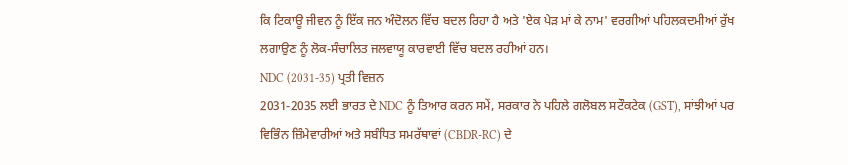ਕਿ ਟਿਕਾਊ ਜੀਵਨ ਨੂੰ ਇੱਕ ਜਨ ਅੰਦੋਲਨ ਵਿੱਚ ਬਦਲ ਰਿਹਾ ਹੈ ਅਤੇ 'ਏਕ ਪੇੜ ਮਾਂ ਕੇ ਨਾਮ' ਵਰਗੀਆਂ ਪਹਿਲਕਦਮੀਆਂ ਰੁੱਖ ਲਗਾਉਣ ਨੂੰ ਲੋਕ-ਸੰਚਾਲਿਤ ਜਲਵਾਯੂ ਕਾਰਵਾਈ ਵਿੱਚ ਬਦਲ ਰਹੀਆਂ ਹਨ।
NDC (2031-35) ਪ੍ਰਤੀ ਵਿਜ਼ਨ
2031-2035 ਲਈ ਭਾਰਤ ਦੇ NDC ਨੂੰ ਤਿਆਰ ਕਰਨ ਸਮੇਂ, ਸਰਕਾਰ ਨੇ ਪਹਿਲੇ ਗਲੋਬਲ ਸਟੌਕਟੇਕ (GST), ਸਾਂਝੀਆਂ ਪਰ ਵਿਭਿੰਨ ਜ਼ਿੰਮੇਵਾਰੀਆਂ ਅਤੇ ਸਬੰਧਿਤ ਸਮਰੱਥਾਵਾਂ (CBDR-RC) ਦੇ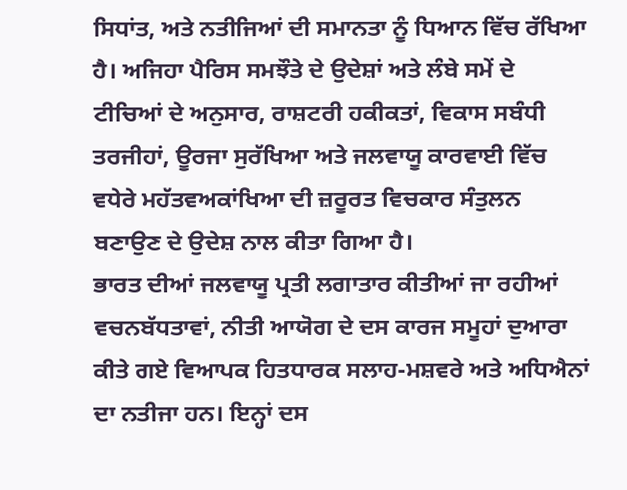ਸਿਧਾਂਤ, ਅਤੇ ਨਤੀਜਿਆਂ ਦੀ ਸਮਾਨਤਾ ਨੂੰ ਧਿਆਨ ਵਿੱਚ ਰੱਖਿਆ ਹੈ। ਅਜਿਹਾ ਪੈਰਿਸ ਸਮਝੌਤੇ ਦੇ ਉਦੇਸ਼ਾਂ ਅਤੇ ਲੰਬੇ ਸਮੇਂ ਦੇ ਟੀਚਿਆਂ ਦੇ ਅਨੁਸਾਰ, ਰਾਸ਼ਟਰੀ ਹਕੀਕਤਾਂ, ਵਿਕਾਸ ਸਬੰਧੀ ਤਰਜੀਹਾਂ, ਊਰਜਾ ਸੁਰੱਖਿਆ ਅਤੇ ਜਲਵਾਯੂ ਕਾਰਵਾਈ ਵਿੱਚ ਵਧੇਰੇ ਮਹੱਤਵਅਕਾਂਖਿਆ ਦੀ ਜ਼ਰੂਰਤ ਵਿਚਕਾਰ ਸੰਤੁਲਨ ਬਣਾਉਣ ਦੇ ਉਦੇਸ਼ ਨਾਲ ਕੀਤਾ ਗਿਆ ਹੈ।
ਭਾਰਤ ਦੀਆਂ ਜਲਵਾਯੂ ਪ੍ਰਤੀ ਲਗਾਤਾਰ ਕੀਤੀਆਂ ਜਾ ਰਹੀਆਂ ਵਚਨਬੱਧਤਾਵਾਂ, ਨੀਤੀ ਆਯੋਗ ਦੇ ਦਸ ਕਾਰਜ ਸਮੂਹਾਂ ਦੁਆਰਾ ਕੀਤੇ ਗਏ ਵਿਆਪਕ ਹਿਤਧਾਰਕ ਸਲਾਹ-ਮਸ਼ਵਰੇ ਅਤੇ ਅਧਿਐਨਾਂ ਦਾ ਨਤੀਜਾ ਹਨ। ਇਨ੍ਹਾਂ ਦਸ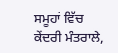ਸਮੂਹਾਂ ਵਿੱਚ ਕੇਂਦਰੀ ਮੰਤਰਾਲੇ,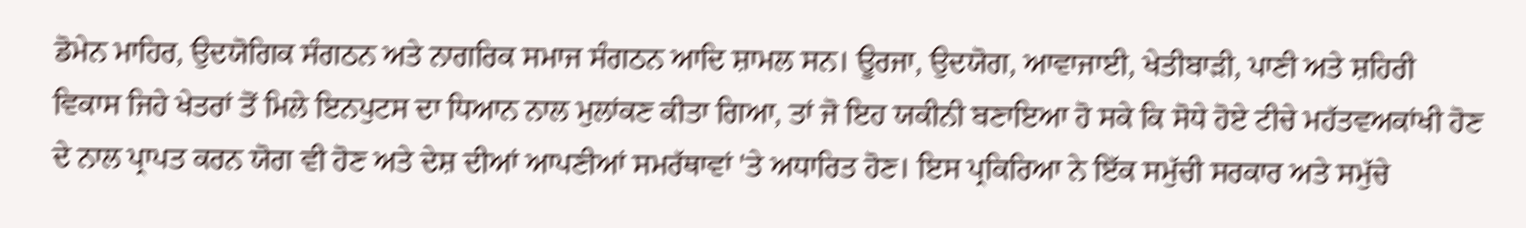ਡੋਮੇਨ ਮਾਹਿਰ, ਉਦਯੋਗਿਕ ਸੰਗਠਨ ਅਤੇ ਨਾਗਰਿਕ ਸਮਾਜ ਸੰਗਠਨ ਆਦਿ ਸ਼ਾਮਲ ਸਨ। ਊਰਜਾ, ਉਦਯੋਗ, ਆਵਾਜਾਈ, ਖੇਤੀਬਾੜੀ, ਪਾਣੀ ਅਤੇ ਸ਼ਹਿਰੀ ਵਿਕਾਸ ਜਿਹੇ ਖੇਤਰਾਂ ਤੋਂ ਮਿਲੇ ਇਨਪੁਟਸ ਦਾ ਧਿਆਨ ਨਾਲ ਮੁਲਾਂਕਣ ਕੀਤਾ ਗਿਆ, ਤਾਂ ਜੋ ਇਹ ਯਕੀਨੀ ਬਣਾਇਆ ਹੋ ਸਕੇ ਕਿ ਸੋਧੇ ਹੋਏ ਟੀਚੇ ਮਹੱਤਵਅਕਾਂਖੀ ਹੋਣ ਦੇ ਨਾਲ ਪ੍ਰਾਪਤ ਕਰਨ ਯੋਗ ਵੀ ਹੋਣ ਅਤੇ ਦੇਸ਼ ਦੀਆਂ ਆਪਣੀਆਂ ਸਮਰੱਥਾਵਾਂ 'ਤੇ ਅਧਾਰਿਤ ਹੋਣ। ਇਸ ਪ੍ਰਕਿਰਿਆ ਨੇ ਇੱਕ ਸਮੁੱਚੀ ਸਰਕਾਰ ਅਤੇ ਸਮੁੱਚੇ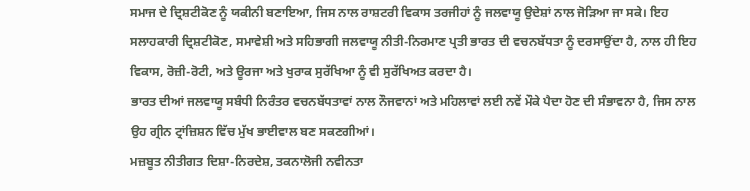ਸਮਾਜ ਦੇ ਦ੍ਰਿਸ਼ਟੀਕੋਣ ਨੂੰ ਯਕੀਨੀ ਬਣਾਇਆ, ਜਿਸ ਨਾਲ ਰਾਸ਼ਟਰੀ ਵਿਕਾਸ ਤਰਜੀਹਾਂ ਨੂੰ ਜਲਵਾਯੂ ਉਦੇਸ਼ਾਂ ਨਾਲ ਜੋੜਿਆ ਜਾ ਸਕੇ। ਇਹ ਸਲਾਹਕਾਰੀ ਦ੍ਰਿਸ਼ਟੀਕੋਣ, ਸਮਾਵੇਸ਼ੀ ਅਤੇ ਸਹਿਭਾਗੀ ਜਲਵਾਯੂ ਨੀਤੀ-ਨਿਰਮਾਣ ਪ੍ਰਤੀ ਭਾਰਤ ਦੀ ਵਚਨਬੱਧਤਾ ਨੂੰ ਦਰਸਾਉਂਦਾ ਹੈ, ਨਾਲ ਹੀ ਇਹ ਵਿਕਾਸ, ਰੋਜ਼ੀ-ਰੋਟੀ, ਅਤੇ ਊਰਜਾ ਅਤੇ ਖੁਰਾਕ ਸੁਰੱਖਿਆ ਨੂੰ ਵੀ ਸੁਰੱਖਿਅਤ ਕਰਦਾ ਹੈ।
ਭਾਰਤ ਦੀਆਂ ਜਲਵਾਯੂ ਸਬੰਧੀ ਨਿਰੰਤਰ ਵਚਨਬੱਧਤਾਵਾਂ ਨਾਲ ਨੌਜਵਾਨਾਂ ਅਤੇ ਮਹਿਲਾਵਾਂ ਲਈ ਨਵੇਂ ਮੌਕੇ ਪੈਦਾ ਹੋਣ ਦੀ ਸੰਭਾਵਨਾ ਹੈ, ਜਿਸ ਨਾਲ ਉਹ ਗ੍ਰੀਨ ਟ੍ਰਾਂਜ਼ਿਸ਼ਨ ਵਿੱਚ ਮੁੱਖ ਭਾਈਵਾਲ ਬਣ ਸਕਣਗੀਆਂ।
ਮਜ਼ਬੂਤ ਨੀਤੀਗਤ ਦਿਸ਼ਾ-ਨਿਰਦੇਸ਼, ਤਕਨਾਲੋਜੀ ਨਵੀਨਤਾ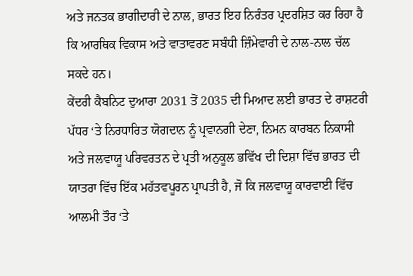ਅਤੇ ਜਨਤਕ ਭਾਗੀਦਾਰੀ ਦੇ ਨਾਲ, ਭਾਰਤ ਇਹ ਨਿਰੰਤਰ ਪ੍ਰਦਰਸ਼ਿਤ ਕਰ ਰਿਹਾ ਹੈ ਕਿ ਆਰਥਿਕ ਵਿਕਾਸ ਅਤੇ ਵਾਤਾਵਰਣ ਸਬੰਧੀ ਜ਼ਿੰਮੇਵਾਰੀ ਦੇ ਨਾਲ-ਨਾਲ ਚੱਲ ਸਕਦੇ ਹਨ।
ਕੇਂਦਰੀ ਕੈਬਨਿਟ ਦੁਆਰਾ 2031 ਤੋਂ 2035 ਦੀ ਮਿਆਦ ਲਈ ਭਾਰਤ ਦੇ ਰਾਸ਼ਟਰੀ ਪੱਧਰ ‘ਤੇ ਨਿਰਧਾਰਿਤ ਯੋਗਦਾਨ ਨੂੰ ਪ੍ਰਵਾਨਗੀ ਦੇਣਾ, ਨਿਮਨ ਕਾਰਬਨ ਨਿਕਾਸੀ ਅਤੇ ਜਲਵਾਯੂ ਪਰਿਵਰਤਨ ਦੇ ਪ੍ਰਤੀ ਅਨੁਕੂਲ ਭਵਿੱਖ ਦੀ ਦਿਸ਼ਾ ਵਿੱਚ ਭਾਰਤ ਦੀ ਯਾਤਰਾ ਵਿੱਚ ਇੱਕ ਮਹੱਤਵਪੂਰਨ ਪ੍ਰਾਪਤੀ ਹੈ, ਜੋ ਕਿ ਜਲਵਾਯੂ ਕਾਰਵਾਈ ਵਿੱਚ ਆਲਮੀ ਤੌਰ ‘ਤੇ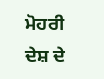ਮੋਹਰੀ ਦੇਸ਼ ਦੇ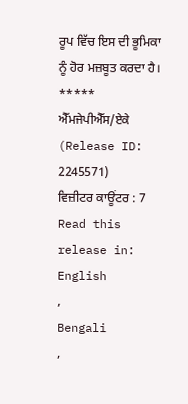ਰੂਪ ਵਿੱਚ ਇਸ ਦੀ ਭੂਮਿਕਾ ਨੂੰ ਹੋਰ ਮਜ਼ਬੂਤ ਕਰਦਾ ਹੈ।
*****
ਐੱਮਜੇਪੀਐੱਸ/ਏਕੇ
(Release ID: 2245571)
ਵਿਜ਼ੀਟਰ ਕਾਊਂਟਰ : 7
Read this release in:
English
,
Bengali
,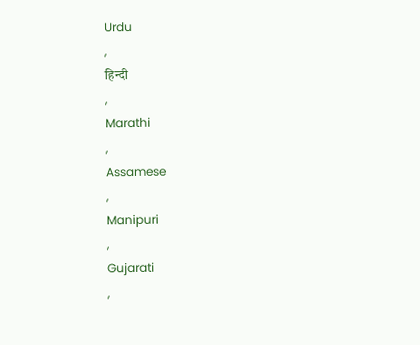Urdu
,
हिन्दी
,
Marathi
,
Assamese
,
Manipuri
,
Gujarati
,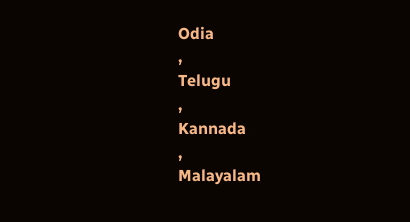Odia
,
Telugu
,
Kannada
,
Malayalam